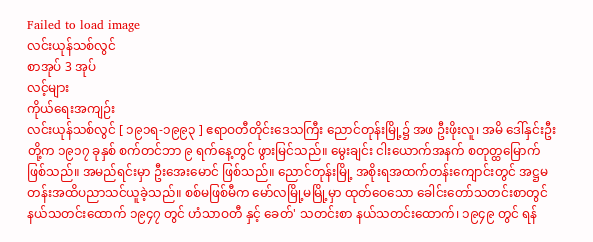Failed to load image
လင်းယုန်သစ်လွင်
စာအုပ် 3 အုပ်
လင့်များ
ကိုယ်ရေးအကျဉ်း
လင်းယုန်သစ်လွင် [ ၁၉၁ရ-၁၉၉၃ ] ဧရာဝတီတိုင်းဒေသကြီး ညောင်တုန်းမြို့၌ အဖ ဦးဖိုးလူ၊ အမိ ဒေါ်နှင်းဦးတို့က ၁၉၁၇ ခုနှစ် စက်တင်ဘာ ၉ ရက်နေ့တွင် ဖွားမြင်သည်။ မွေးချင်း ငါးယောက်အနက် စတုတ္ထမြောက် ဖြစ်သည်။ အမည်ရင်းမှာ ဦးအေးမောင် ဖြစ်သည်။ ညောင်တုန်းမြို့ အစိုးရအထက်တန်းကျောင်းတွင် အဋ္ဌမတန်းအထိပညာသင်ယူခဲ့သည်။ စစ်မဖြစ်မီက မော်လမြို့မမြို့မှာ ထုတ်ဝေသော ခေါင်းတော်သတင်းစာတွင် နယ်သတင်းထောက် ၁၉၄၇ တွင် ဟံသာဝတီ နှင့် ခေတ်' သတင်းစာ နယ်သတင်းထောက်၊ ၁၉၄၉ တွင် ရန်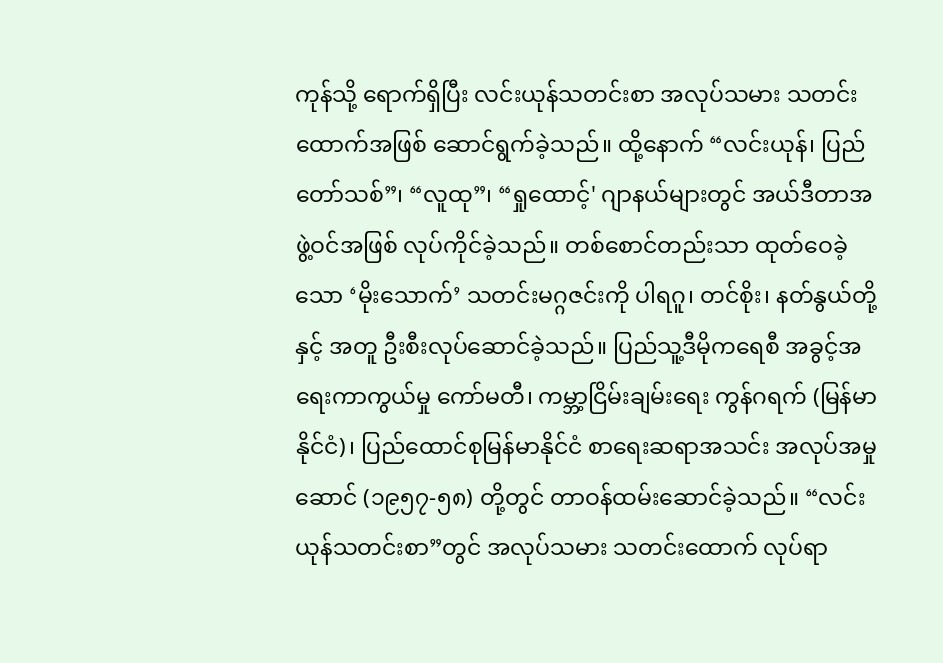ကုန်သို့ ရောက်ရှိပြီး လင်းယုန်သတင်းစာ အလုပ်သမား သတင်းထောက်အဖြစ် ဆောင်ရွက်ခဲ့သည်။ ထို့နောက် “လင်းယုန်၊ ပြည်တော်သစ်”၊ “လူထု”၊ “ရှုထောင့်' ဂျာနယ်များတွင် အယ်ဒီတာအဖွဲ့ဝင်အဖြစ် လုပ်ကိုင်ခဲ့သည်။ တစ်စောင်တည်းသာ ထုတ်ဝေခဲ့သော ‘မိုးသောက်’ သတင်းမဂ္ဂဇင်းကို ပါရဂူ၊ တင်စိုး၊ နတ်နွယ်တို့နှင့် အတူ ဦးစီးလုပ်ဆောင်ခဲ့သည်။ ပြည်သူ့ဒီမိုကရေစီ အခွင့်အရေးကာကွယ်မှု ကော်မတီ၊ ကမ္ဘာ့ငြိမ်းချမ်းရေး ကွန်ဂရက် (မြန်မာနိုင်ငံ)၊ ပြည်ထောင်စုမြန်မာနိုင်ငံ စာရေးဆရာအသင်း အလုပ်အမှုဆောင် (၁၉၅၇-၅၈) တို့တွင် တာဝန်ထမ်းဆောင်ခဲ့သည်။ “လင်းယုန်သတင်းစာ”တွင် အလုပ်သမား သတင်းထောက် လုပ်ရာ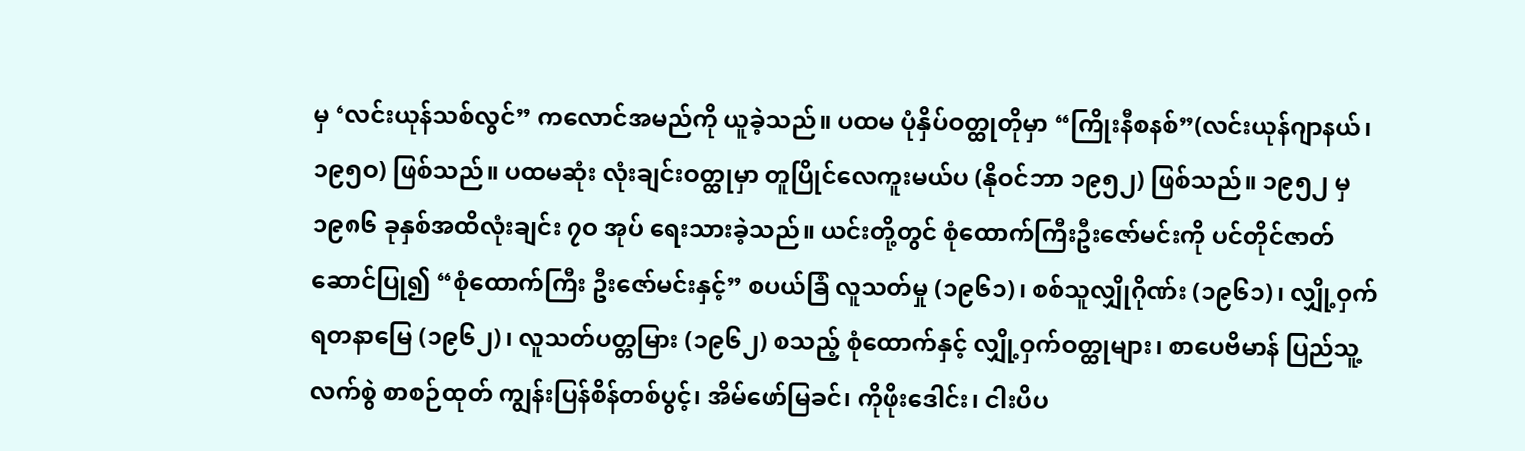မှ ‘လင်းယုန်သစ်လွင်” ကလောင်အမည်ကို ယူခဲ့သည်။ ပထမ ပုံနှိပ်ဝတ္ထုတိုမှာ “ကြိုးနီစနစ်”(လင်းယုန်ဂျာနယ်၊ ၁၉၅ဝ) ဖြစ်သည်။ ပထမဆုံး လုံးချင်းဝတ္ထုမှာ တူပြိုင်လေကူးမယ်ပ (နိုဝင်ဘာ ၁၉၅၂) ဖြစ်သည်။ ၁၉၅၂ မှ ၁၉၈၆ ခုနှစ်အထိလုံးချင်း ၇ဝ အုပ် ရေးသားခဲ့သည်။ ယင်းတို့တွင် စုံထောက်ကြီးဦးဇော်မင်းကို ပင်တိုင်ဇာတ်ဆောင်ပြု၍ “စုံထောက်ကြီး ဦးဇော်မင်းနှင့်” စပယ်ခြံ လူသတ်မှု (၁၉၆၁)၊ စစ်သူလျှိုဂိုဏ်း (၁၉၆၁)၊ လျှို့ဝှက်ရတနာမြေ (၁၉၆၂)၊ လူသတ်ပတ္တမြား (၁၉၆၂) စသည့် စုံထောက်နှင့် လျှို့ဝှက်ဝတ္ထုများ၊ စာပေဗိမာန် ပြည်သူ့လက်စွဲ စာစဉ်ထုတ် ကျွန်းပြန်စိန်တစ်ပွင့်၊ အိမ်ဖော်မြခင်၊ ကိုဖိုးဒေါင်း၊ ငါးပိပ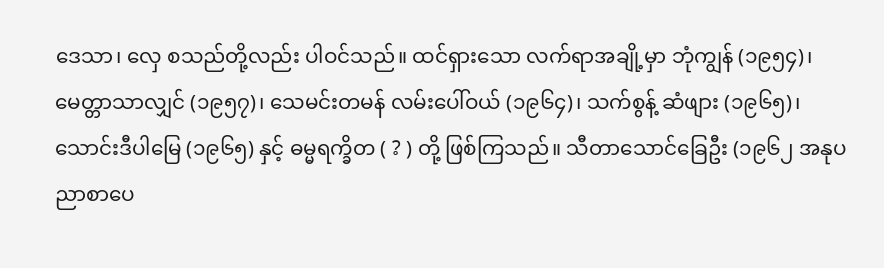ဒေသာ၊ လှေ စသည်တို့လည်း ပါဝင်သည်။ ထင်ရှားသော လက်ရာအချို့မှာ ဘုံကျွန် (၁၉၅၄)၊ မေတ္တာသာလျှင် (၁၉၅၇)၊ သေမင်းတမန် လမ်းပေါ်ဝယ် (၁၉၆၄)၊ သက်စွန့် ဆံဖျား (၁၉၆၅)၊ သောင်းဒီပါမြေ (၁၉၆၅) နှင့် ဓမ္မရက္ခိတ ( ? ) တို့ ဖြစ်ကြသည်။ သီတာသောင်ခြေဦး (၁၉၆၂ အနုပညာစာပေ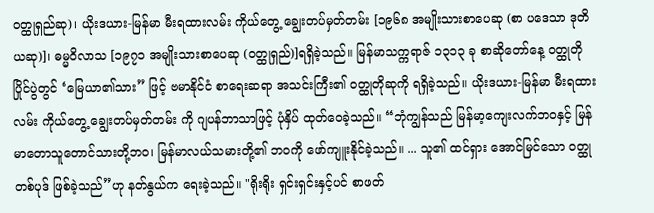ဝတ္ထုရှည်ဆု)၊ ယိုးဒယား-မြန်မာ မီးရထားလမ်း ကိုယ်တွေ့ ချွေးတပ်မှတ်တမ်း [၁၉၆၈ အမျိုးသားစာပေဆု (စာ ပဒေသာ ဒုတိယဆု)]၊ ဓမ္မဝိလာသ [၁၉၇၁ အမျိုးသားစာပေဆု (ဝတ္ထုရှည်)]ရရှိခဲ့သည်။ မြန်မာသက္ကရာဇ် ၁၃၁၃ ခု စာဆိုတော်နေ့ ဝတ္ထုတိုပြိုင်ပွဲတွင် ‘မြေယာ၏သား” ဖြင့် ဗမာနိုင်ငံ စာရေးဆရာ အသင်းကြီး၏ ဝတ္ထုတိုဆုကို ရရှိခဲ့သည်။ ယိုးဒယား-မြန်မာ မီးရထားလမ်း ကိုယ်တွေ့ ချွေးတပ်မှတ်တမ်း ကို ဂျပန်ဘာသာဖြင့် ပုံနှိပ် ထုတ်ဝေခဲ့သည်။ “ဘုံကျွန်သည် မြန်မာ့ကျေးလက်ဘဝနှင့် မြန်မာတောသူတောင်သားတို့ဘဝ၊ မြန်မာလယ်သမားတို့၏ ဘဝကို ဖော်ကျူးနိုင်ခဲ့သည်။ ... သူ၏ ထင်ရှား အောင်မြင်သော ဝတ္ထုတစ်ပုဒ် ဖြစ်ခဲ့သည်”ဟု နတ်နွယ်က ရေးခဲ့သည်။ "ရိုးရိုး ရှင်းရှင်းနှင့်ပင် စာဖတ်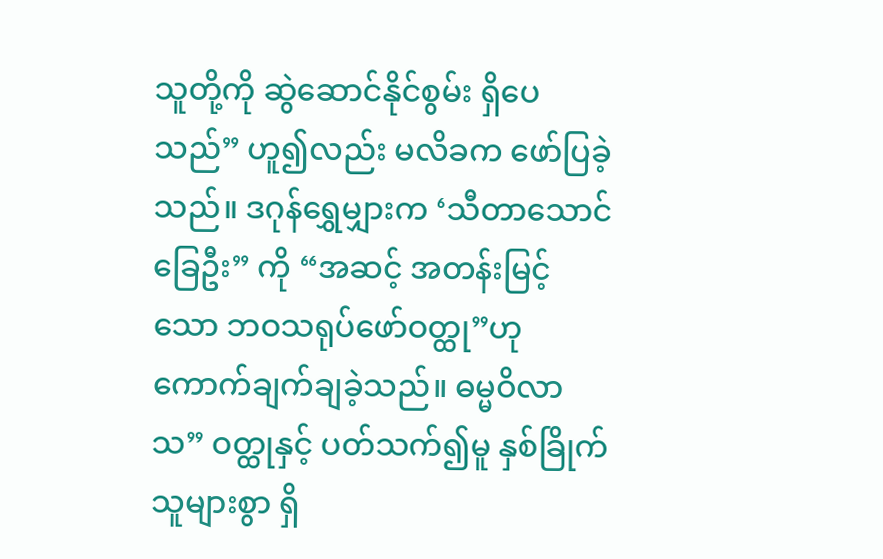သူတို့ကို ဆွဲဆောင်နိုင်စွမ်း ရှိပေသည်” ဟူ၍လည်း မလိခက ဖော်ပြခဲ့သည်။ ဒဂုန်ရွှေမျှားက ‘သီတာသောင်ခြေဦး” ကို “အဆင့် အတန်းမြင့်သော ဘဝသရုပ်ဖော်ဝတ္ထု”ဟု ကောက်ချက်ချခဲ့သည်။ ဓမ္မဝိလာသ” ဝတ္ထုနှင့် ပတ်သက်၍မူ နှစ်ခြိုက်သူများစွာ ရှိ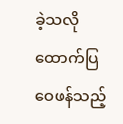ခဲ့သလို ထောက်ပြဝေဖန်သည့်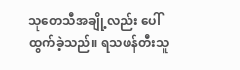သုတေသီအချို့လည်း ပေါ်ထွက်ခဲ့သည်။ ရသဖန်တီးသူ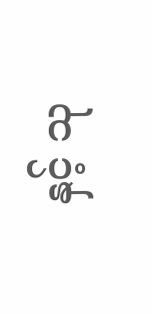နှင့် သု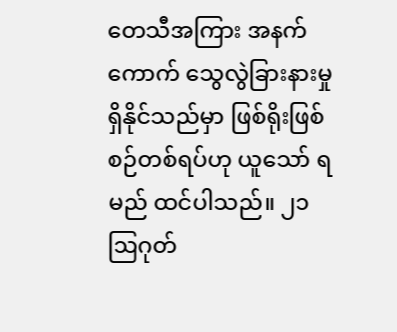တေသီအကြား အနက်ကောက် သွေလွဲခြားနားမှု ရှိနိုင်သည်မှာ ဖြစ်ရိုးဖြစ်စဉ်တစ်ရပ်ဟု ယူသော် ရမည် ထင်ပါသည်။ ၂၁ ဩဂုတ်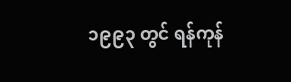၁၉၉၃ တွင် ရန်ကုန်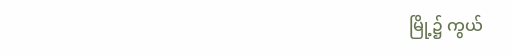မြို့၌ ကွယ်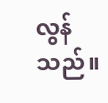လွန်သည်။